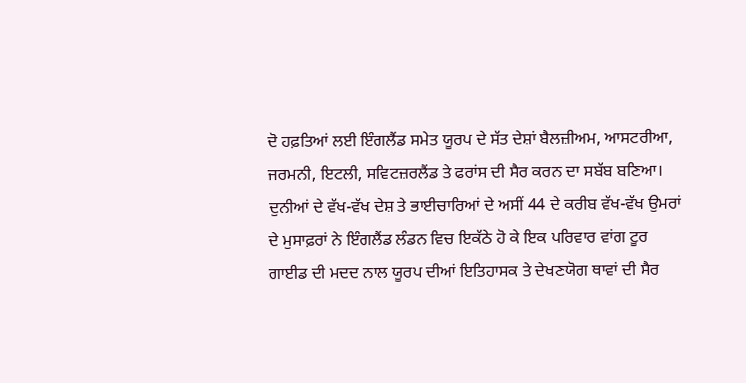ਦੋ ਹਫ਼ਤਿਆਂ ਲਈ ਇੰਗਲੈਂਡ ਸਮੇਤ ਯੂਰਪ ਦੇ ਸੱਤ ਦੇਸ਼ਾਂ ਬੈਲਜ਼ੀਅਮ, ਆਸਟਰੀਆ, ਜਰਮਨੀ, ਇਟਲੀ, ਸਵਿਟਜ਼ਰਲੈਂਡ ਤੇ ਫਰਾਂਸ ਦੀ ਸੈਰ ਕਰਨ ਦਾ ਸਬੱਬ ਬਣਿਆ। ਦੁਨੀਆਂ ਦੇ ਵੱਖ-ਵੱਖ ਦੇਸ਼ ਤੇ ਭਾਈਚਾਰਿਆਂ ਦੇ ਅਸੀਂ 44 ਦੇ ਕਰੀਬ ਵੱਖ-ਵੱਖ ਉਮਰਾਂ ਦੇ ਮੁਸਾਫ਼ਰਾਂ ਨੇ ਇੰਗਲੈਂਡ ਲੰਡਨ ਵਿਚ ਇਕੱਠੇ ਹੋ ਕੇ ਇਕ ਪਰਿਵਾਰ ਵਾਂਗ ਟੂਰ ਗਾਈਡ ਦੀ ਮਦਦ ਨਾਲ ਯੂਰਪ ਦੀਆਂ ਇਤਿਹਾਸਕ ਤੇ ਦੇਖਣਯੋਗ ਥਾਵਾਂ ਦੀ ਸੈਰ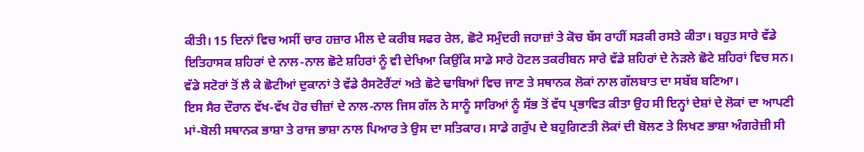ਕੀਤੀ। 15 ਦਿਨਾਂ ਵਿਚ ਅਸੀਂ ਚਾਰ ਹਜ਼ਾਰ ਮੀਲ ਦੇ ਕਰੀਬ ਸਫਰ ਰੇਲ, ਛੋਟੇ ਸਮੁੰਦਰੀ ਜਹਾਜ਼ਾਂ ਤੇ ਕੋਚ ਬੱਸ ਰਾਹੀਂ ਸੜਕੀ ਰਸਤੇ ਕੀਤਾ। ਬਹੁਤ ਸਾਰੇ ਵੱਡੇ ਇਤਿਹਾਸਕ ਸ਼ਹਿਰਾਂ ਦੇ ਨਾਲ-ਨਾਲ ਛੋਟੇ ਸ਼ਹਿਰਾਂ ਨੂੰ ਵੀ ਦੇਖਿਆ ਕਿਉਂਕਿ ਸਾਡੇ ਸਾਰੇ ਹੋਟਲ ਤਕਰੀਬਨ ਸਾਰੇ ਵੱਡੇ ਸ਼ਹਿਰਾਂ ਦੇ ਨੇੜਲੇ ਛੋਟੇ ਸ਼ਹਿਰਾਂ ਵਿਚ ਸਨ। ਵੱਡੇ ਸਟੋਰਾਂ ਤੋਂ ਲੈ ਕੇ ਛੋਟੀਆਂ ਦੁਕਾਨਾਂ ਤੇ ਵੱਡੇ ਰੈਸਟੋਰੈਂਟਾਂ ਅਤੇ ਛੋਟੇ ਢਾਬਿਆਂ ਵਿਚ ਜਾਣ ਤੇ ਸਥਾਨਕ ਲੋਕਾਂ ਨਾਲ ਗੱਲਬਾਤ ਦਾ ਸਬੱਬ ਬਣਿਆ।
ਇਸ ਸੈਰ ਦੌਰਾਨ ਵੱਖ-ਵੱਖ ਹੋਰ ਚੀਜ਼ਾਂ ਦੇ ਨਾਲ-ਨਾਲ ਜਿਸ ਗੱਲ ਨੇ ਸਾਨੂੰ ਸਾਰਿਆਂ ਨੂੰ ਸੱਭ ਤੋਂ ਵੱਧ ਪ੍ਰਭਾਵਿਤ ਕੀਤਾ ਉਹ ਸੀ ਇਨ੍ਹਾਂ ਦੇਸ਼ਾਂ ਦੇ ਲੋਕਾਂ ਦਾ ਆਪਣੀ ਮਾਂ-ਬੋਲੀ ਸਥਾਨਕ ਭਾਸ਼ਾ ਤੇ ਰਾਜ ਭਾਸ਼ਾ ਨਾਲ ਪਿਆਰ ਤੇ ਉਸ ਦਾ ਸਤਿਕਾਰ। ਸਾਡੇ ਗਰੁੱਪ ਦੇ ਬਹੁਗਿਣਤੀ ਲੋਕਾਂ ਦੀ ਬੋਲਣ ਤੇ ਲਿਖਣ ਭਾਸ਼ਾ ਅੰਗਰੇਜ਼ੀ ਸੀ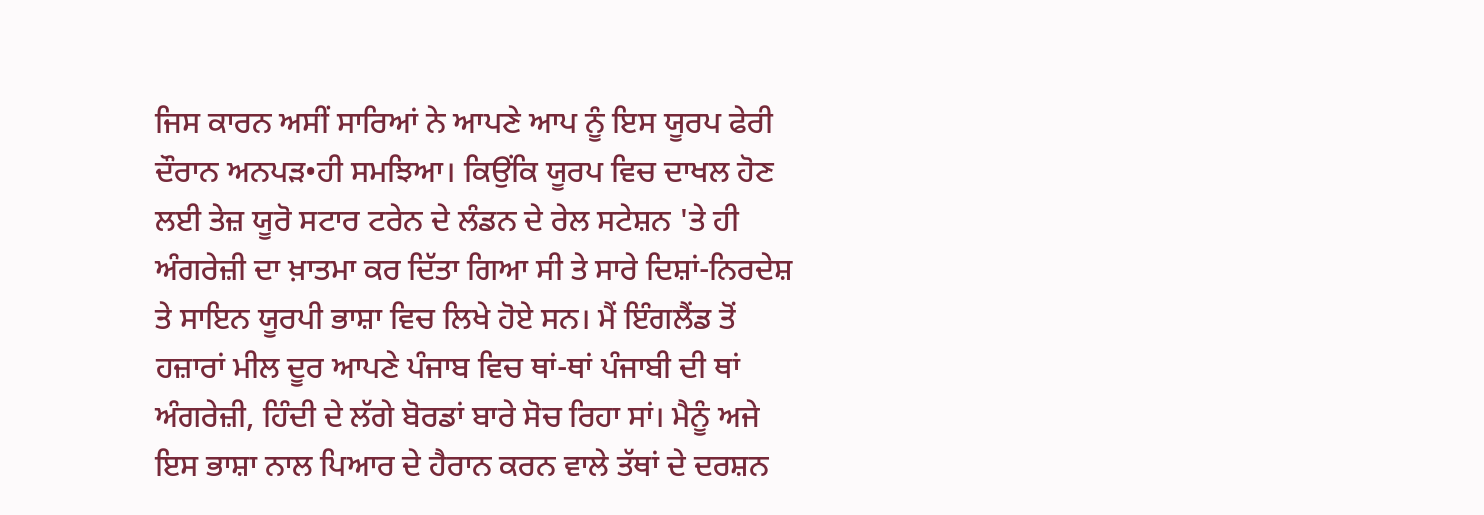ਜਿਸ ਕਾਰਨ ਅਸੀਂ ਸਾਰਿਆਂ ਨੇ ਆਪਣੇ ਆਪ ਨੂੰ ਇਸ ਯੂਰਪ ਫੇਰੀ ਦੌਰਾਨ ਅਨਪੜ•ਹੀ ਸਮਝਿਆ। ਕਿਉਂਕਿ ਯੂਰਪ ਵਿਚ ਦਾਖਲ ਹੋਣ ਲਈ ਤੇਜ਼ ਯੂਰੋ ਸਟਾਰ ਟਰੇਨ ਦੇ ਲੰਡਨ ਦੇ ਰੇਲ ਸਟੇਸ਼ਨ 'ਤੇ ਹੀ ਅੰਗਰੇਜ਼ੀ ਦਾ ਖ਼ਾਤਮਾ ਕਰ ਦਿੱਤਾ ਗਿਆ ਸੀ ਤੇ ਸਾਰੇ ਦਿਸ਼ਾਂ-ਨਿਰਦੇਸ਼ ਤੇ ਸਾਇਨ ਯੂਰਪੀ ਭਾਸ਼ਾ ਵਿਚ ਲਿਖੇ ਹੋਏ ਸਨ। ਮੈਂ ਇੰਗਲੈਂਡ ਤੋਂ ਹਜ਼ਾਰਾਂ ਮੀਲ ਦੂਰ ਆਪਣੇ ਪੰਜਾਬ ਵਿਚ ਥਾਂ-ਥਾਂ ਪੰਜਾਬੀ ਦੀ ਥਾਂ ਅੰਗਰੇਜ਼ੀ, ਹਿੰਦੀ ਦੇ ਲੱਗੇ ਬੋਰਡਾਂ ਬਾਰੇ ਸੋਚ ਰਿਹਾ ਸਾਂ। ਮੈਨੂੰ ਅਜੇ ਇਸ ਭਾਸ਼ਾ ਨਾਲ ਪਿਆਰ ਦੇ ਹੈਰਾਨ ਕਰਨ ਵਾਲੇ ਤੱਥਾਂ ਦੇ ਦਰਸ਼ਨ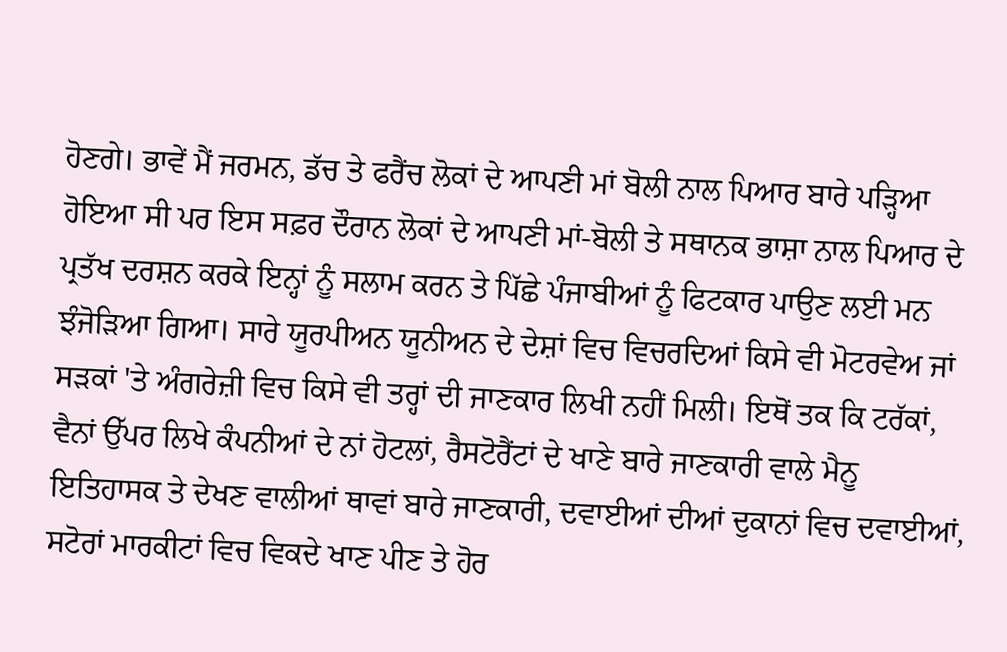ਹੋਣਗੇ। ਭਾਵੇਂ ਮੈਂ ਜਰਮਨ, ਡੱਚ ਤੇ ਫਰੈਂਚ ਲੋਕਾਂ ਦੇ ਆਪਣੀ ਮਾਂ ਬੋਲੀ ਨਾਲ ਪਿਆਰ ਬਾਰੇ ਪੜ੍ਹਿਆ ਹੋਇਆ ਸੀ ਪਰ ਇਸ ਸਫ਼ਰ ਦੌਰਾਨ ਲੋਕਾਂ ਦੇ ਆਪਣੀ ਮਾਂ-ਬੋਲੀ ਤੇ ਸਥਾਨਕ ਭਾਸ਼ਾ ਨਾਲ ਪਿਆਰ ਦੇ ਪ੍ਰਤੱਖ ਦਰਸ਼ਨ ਕਰਕੇ ਇਨ੍ਹਾਂ ਨੂੰ ਸਲਾਮ ਕਰਨ ਤੇ ਪਿੱਛੇ ਪੰਜਾਬੀਆਂ ਨੂੰ ਫਿਟਕਾਰ ਪਾਉਣ ਲਈ ਮਨ ਝੰਜੋੜਿਆ ਗਿਆ। ਸਾਰੇ ਯੂਰਪੀਅਨ ਯੂਨੀਅਨ ਦੇ ਦੇਸ਼ਾਂ ਵਿਚ ਵਿਚਰਦਿਆਂ ਕਿਸੇ ਵੀ ਮੋਟਰਵੇਅ ਜਾਂ ਸੜਕਾਂ 'ਤੇ ਅੰਗਰੇਜ਼ੀ ਵਿਚ ਕਿਸੇ ਵੀ ਤਰ੍ਹਾਂ ਦੀ ਜਾਣਕਾਰ ਲਿਖੀ ਨਹੀਂ ਮਿਲੀ। ਇਥੋਂ ਤਕ ਕਿ ਟਰੱਕਾਂ, ਵੈਨਾਂ ਉੱਪਰ ਲਿਖੇ ਕੰਪਨੀਆਂ ਦੇ ਨਾਂ ਹੋਟਲਾਂ, ਰੈਸਟੋਰੈਂਟਾਂ ਦੇ ਖਾਣੇ ਬਾਰੇ ਜਾਣਕਾਰੀ ਵਾਲੇ ਮੈਨੂ ਇਤਿਹਾਸਕ ਤੇ ਦੇਖਣ ਵਾਲੀਆਂ ਥਾਵਾਂ ਬਾਰੇ ਜਾਣਕਾਰੀ, ਦਵਾਈਆਂ ਦੀਆਂ ਦੁਕਾਨਾਂ ਵਿਚ ਦਵਾਈਆਂ, ਸਟੋਰਾਂ ਮਾਰਕੀਟਾਂ ਵਿਚ ਵਿਕਦੇ ਖਾਣ ਪੀਣ ਤੇ ਹੋਰ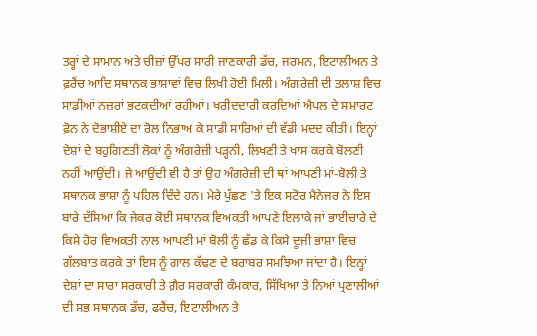ਤਰ੍ਹਾਂ ਦੇ ਸਾਮਾਨ ਅਤੇ ਚੀਜ਼ਾਂ ਉੱਪਰ ਸਾਰੀ ਜਾਣਕਾਰੀ ਡੱਚ, ਜਰਮਨ, ਇਟਾਲੀਅਨ ਤੇ ਫ਼ਰੈਂਚ ਆਦਿ ਸਥਾਨਕ ਭਾਸ਼ਾਵਾਂ ਵਿਚ ਲਿਖੀ ਹੋਈ ਮਿਲੀ। ਅੰਗਰੇਜ਼ੀ ਦੀ ਤਲਾਸ਼ ਵਿਚ ਸਾਡੀਆਂ ਨਜ਼ਰਾਂ ਭਟਕਦੀਆਂ ਰਹੀਆਂ। ਖਰੀਦਦਾਰੀ ਕਰਦਿਆਂ ਐਪਲ ਦੇ ਸਮਾਰਟ ਫ਼ੋਨ ਨੇ ਦੋਭਾਸ਼ੀਏ ਦਾ ਰੋਲ ਨਿਭਾਅ ਕੇ ਸਾਡੀ ਸਾਰਿਆਂ ਦੀ ਵੱਡੀ ਮਦਦ ਕੀਤੀ। ਇਨ੍ਹਾਂ ਦੇਸ਼ਾਂ ਦੇ ਬਹੁਗਿਣਤੀ ਲੋਕਾਂ ਨੂੰ ਅੰਗਰੇਜ਼ੀ ਪੜ੍ਹਨੀ, ਲਿਖਣੀ ਤੇ ਖਾਸ ਕਰਕੇ ਬੋਲਣੀ ਨਹੀਂ ਆਉਂਦੀ। ਜੇ ਆਉਂਦੀ ਵੀ ਹੈ ਤਾਂ ਉਹ ਅੰਗਰੇਜ਼ੀ ਦੀ ਥਾਂ ਆਪਣੀ ਮਾਂ-ਬੋਲੀ ਤੇ ਸਥਾਨਕ ਭਾਸ਼ਾ ਨੂੰ ਪਹਿਲ ਦਿੰਦੇ ਹਨ। ਮੇਰੇ ਪੁੱਛਣ 'ਤੇ ਇਕ ਸਟੋਰ ਮੈਨੇਜਰ ਨੇ ਇਸ ਬਾਰੇ ਦੱਸਿਆ ਕਿ ਜੇਕਰ ਕੋਈ ਸਥਾਨਕ ਵਿਅਕਤੀ ਆਪਣੇ ਇਲਾਕੇ ਜਾਂ ਭਾਈਚਾਰੇ ਦੇ ਕਿਸੇ ਹੋਰ ਵਿਅਕਤੀ ਨਾਲ ਆਪਣੀ ਮਾਂ ਬੋਲੀ ਨੂੰ ਛੱਡ ਕੇ ਕਿਸੇ ਦੂਜੀ ਭਾਸ਼ਾ ਵਿਚ ਗੱਲਬਾਤ ਕਰਕੇ ਤਾਂ ਇਸ ਨੂੰ ਗਾਲ ਕੱਢਣ ਦੇ ਬਰਾਬਰ ਸਮਝਿਆ ਜਾਂਦਾ ਹੈ। ਇਨ੍ਹਾਂ ਦੇਸ਼ਾਂ ਦਾ ਸਾਰਾ ਸਰਕਾਰੀ ਤੇ ਗ਼ੈਰ ਸਰਕਾਰੀ ਕੰਮਕਾਰ, ਸਿੱਖਿਆ ਤੇ ਨਿਆਂ ਪ੍ਰਣਾਲੀਆਂ ਦੀ ਸਭ ਸਥਾਨਕ ਡੱਚ, ਫਰੈਂਚ, ਇਟਾਲੀਅਨ ਤੇ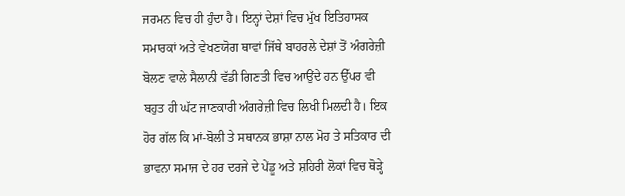ਜਰਮਨ ਵਿਚ ਹੀ ਹੁੰਦਾ ਹੈ। ਇਨ੍ਹਾਂ ਦੇਸ਼ਾਂ ਵਿਚ ਮੁੱਖ ਇਤਿਹਾਸਕ ਸਮਾਰਕਾਂ ਅਤੇ ਵੇਖਣਯੋਗ ਥਾਵਾਂ ਜਿੱਥੇ ਬਾਹਰਲੇ ਦੇਸ਼ਾਂ ਤੋਂ ਅੰਗਰੇਜ਼ੀ ਬੋਲਣ ਵਾਲੇ ਸੈਲਾਨੀ ਵੱਡੀ ਗਿਣਤੀ ਵਿਚ ਆਉਂਦੇ ਹਨ ਉੱਪਰ ਵੀ ਬਹੁਤ ਹੀ ਘੱਟ ਜਾਣਕਾਰੀ ਅੰਗਰੇਜ਼ੀ ਵਿਚ ਲਿਖੀ ਮਿਲਦੀ ਹੈ। ਇਕ ਹੋਰ ਗੱਲ ਕਿ ਮਾਂ-ਬੋਲੀ ਤੇ ਸਥਾਨਕ ਭਾਸ਼ਾ ਨਾਲ ਮੋਹ ਤੇ ਸਤਿਕਾਰ ਦੀ ਭਾਵਨਾ ਸਮਾਜ ਦੇ ਹਰ ਦਰਜੇ ਦੇ ਪੇਂਡੂ ਅਤੇ ਸ਼ਹਿਰੀ ਲੋਕਾਂ ਵਿਚ ਥੋੜ੍ਹੇ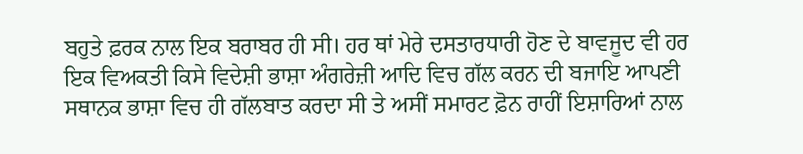ਬਹੁਤੇ ਫ਼ਰਕ ਨਾਲ ਇਕ ਬਰਾਬਰ ਹੀ ਸੀ। ਹਰ ਥਾਂ ਮੇਰੇ ਦਸਤਾਰਧਾਰੀ ਹੋਣ ਦੇ ਬਾਵਜੂਦ ਵੀ ਹਰ ਇਕ ਵਿਅਕਤੀ ਕਿਸੇ ਵਿਦੇਸ਼ੀ ਭਾਸ਼ਾ ਅੰਗਰੇਜ਼ੀ ਆਦਿ ਵਿਚ ਗੱਲ ਕਰਨ ਦੀ ਬਜਾਇ ਆਪਣੀ ਸਥਾਨਕ ਭਾਸ਼ਾ ਵਿਚ ਹੀ ਗੱਲਬਾਤ ਕਰਦਾ ਸੀ ਤੇ ਅਸੀਂ ਸਮਾਰਟ ਫ਼ੋਨ ਰਾਹੀਂ ਇਸ਼ਾਰਿਆਂ ਨਾਲ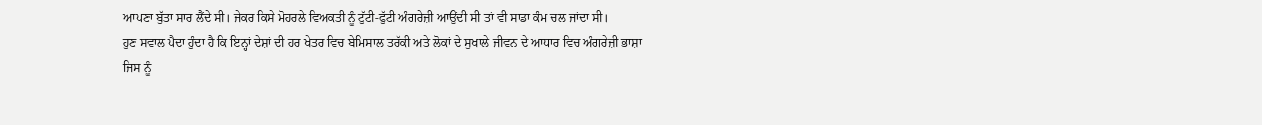ਆਪਣਾ ਬੁੱਤਾ ਸਾਰ ਲੈਂਦੇ ਸੀ। ਜੇਕਰ ਕਿਸੇ ਮੋਹਰਲੇ ਵਿਅਕਤੀ ਨੂੰ ਟੁੱਟੀ-ਫੁੱਟੀ ਅੰਗਰੇਜ਼ੀ ਆਉਂਦੀ ਸੀ ਤਾਂ ਵੀ ਸਾਡਾ ਕੰਮ ਚਲ ਜਾਂਦਾ ਸੀ।
ਹੁਣ ਸਵਾਲ ਪੈਦਾ ਹੁੰਦਾ ਹੈ ਕਿ ਇਨ੍ਹਾਂ ਦੇਸ਼ਾਂ ਦੀ ਹਰ ਖੇਤਰ ਵਿਚ ਬੇਮਿਸਾਲ ਤਰੱਕੀ ਅਤੇ ਲੋਕਾਂ ਦੇ ਸੁਖਾਲੇ ਜੀਵਨ ਦੇ ਆਧਾਰ ਵਿਚ ਅੰਗਰੇਜ਼ੀ ਭਾਸ਼ਾ ਜਿਸ ਨੂੰ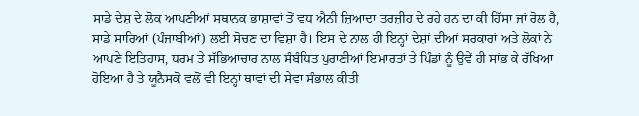ਸਾਡੇ ਦੇਸ਼ ਦੇ ਲੋਕ ਆਪਣੀਆਂ ਸਥਾਨਕ ਭਾਸ਼ਾਵਾਂ ਤੋਂ ਵਧ ਐਨੀ ਜ਼ਿਆਦਾ ਤਰਜ਼ੀਹ ਦੇ ਰਹੇ ਹਨ ਦਾ ਕੀ ਹਿੱਸਾ ਜਾਂ ਰੋਲ ਹੈ, ਸਾਡੇ ਸਾਰਿਆਂ (ਪੰਜਾਬੀਆਂ) ਲਈ ਸੋਚਣ ਦਾ ਵਿਸ਼ਾ ਹੈ। ਇਸ ਦੇ ਨਾਲ ਹੀ ਇਨ੍ਹਾਂ ਦੇਸ਼ਾਂ ਦੀਆਂ ਸਰਕਾਰਾਂ ਅਤੇ ਲੋਕਾਂ ਨੇ ਆਪਣੇ ਇਤਿਹਾਸ, ਧਰਮ ਤੇ ਸੱਭਿਆਚਾਰ ਨਾਲ ਸੰਬੰਧਿਤ ਪੁਰਾਣੀਆਂ ਇਮਾਰਤਾਂ ਤੇ ਪਿੰਡਾਂ ਨੂੰ ਉਵੇਂ ਹੀ ਸਾਂਭ ਕੇ ਰੱਖਿਆ ਹੋਇਆ ਹੈ ਤੇ ਯੂਨੈਸਕੋ ਵਲੋਂ ਵੀ ਇਨ੍ਹਾਂ ਥਾਵਾਂ ਦੀ ਸੇਵਾ ਸੰਭਾਲ ਕੀਤੀ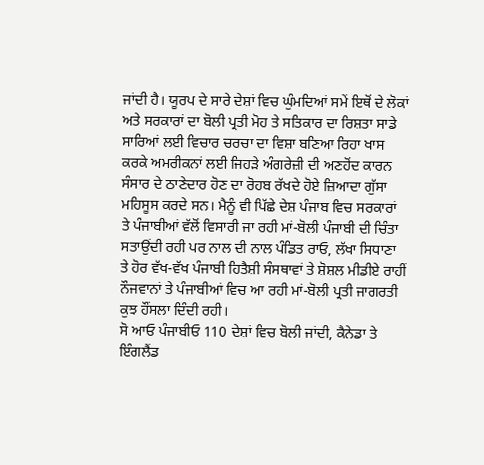ਜਾਂਦੀ ਹੈ। ਯੂਰਪ ਦੇ ਸਾਰੇ ਦੇਸ਼ਾਂ ਵਿਚ ਘੁੰਮਦਿਆਂ ਸਮੇਂ ਇਥੋਂ ਦੇ ਲੋਕਾਂ ਅਤੇ ਸਰਕਾਰਾਂ ਦਾ ਬੋਲੀ ਪ੍ਰਤੀ ਮੋਹ ਤੇ ਸਤਿਕਾਰ ਦਾ ਰਿਸ਼ਤਾ ਸਾਡੇ ਸਾਰਿਆਂ ਲਈ ਵਿਚਾਰ ਚਰਚਾ ਦਾ ਵਿਸ਼ਾ ਬਣਿਆ ਰਿਹਾ ਖਾਸ ਕਰਕੇ ਅਮਰੀਕਨਾਂ ਲਈ ਜਿਹੜੇ ਅੰਗਰੇਜ਼ੀ ਦੀ ਅਣਹੋਂਦ ਕਾਰਨ ਸੰਸਾਰ ਦੇ ਠਾਣੇਦਾਰ ਹੋਣ ਦਾ ਰੋਹਬ ਰੱਖਦੇ ਹੋਏ ਜ਼ਿਆਦਾ ਗੁੱਸਾ ਮਹਿਸੂਸ ਕਰਦੇ ਸਨ। ਮੈਨੂੰ ਵੀ ਪਿੱਛੇ ਦੇਸ਼ ਪੰਜਾਬ ਵਿਚ ਸਰਕਾਰਾਂ ਤੇ ਪੰਜਾਬੀਆਂ ਵੱਲੋਂ ਵਿਸਾਰੀ ਜਾ ਰਹੀ ਮਾਂ-ਬੋਲੀ ਪੰਜਾਬੀ ਦੀ ਚਿੰਤਾ ਸਤਾਉਂਦੀ ਰਹੀ ਪਰ ਨਾਲ ਦੀ ਨਾਲ ਪੰਡਿਤ ਰਾਓ, ਲੱਖਾ ਸਿਧਾਣਾ ਤੇ ਹੋਰ ਵੱਖ-ਵੱਖ ਪੰਜਾਬੀ ਹਿਤੈਸ਼ੀ ਸੰਸਥਾਵਾਂ ਤੇ ਸ਼ੋਸ਼ਲ ਮੀਡੀਏ ਰਾਹੀਂ ਨੌਜਵਾਨਾਂ ਤੇ ਪੰਜਾਬੀਆਂ ਵਿਚ ਆ ਰਹੀ ਮਾਂ-ਬੋਲੀ ਪ੍ਰਤੀ ਜਾਗਰਤੀ ਕੁਝ ਹੌਂਸਲਾ ਦਿੰਦੀ ਰਹੀ।
ਸੋ ਆਓ ਪੰਜਾਬੀਓ 110 ਦੇਸ਼ਾਂ ਵਿਚ ਬੋਲੀ ਜਾਂਦੀ, ਕੈਨੇਡਾ ਤੇ ਇੰਗਲੈਂਡ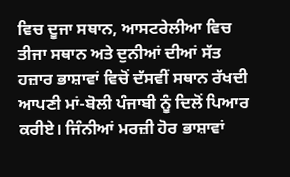ਵਿਚ ਦੂਜਾ ਸਥਾਨ, ਆਸਟਰੇਲੀਆ ਵਿਚ ਤੀਜਾ ਸਥਾਨ ਅਤੇ ਦੁਨੀਆਂ ਦੀਆਂ ਸੱਤ ਹਜ਼ਾਰ ਭਾਸ਼ਾਵਾਂ ਵਿਚੋਂ ਦੱਸਵੀਂ ਸਥਾਨ ਰੱਖਦੀ ਆਪਣੀ ਮਾਂ-ਬੋਲੀ ਪੰਜਾਬੀ ਨੂੰ ਦਿਲੋਂ ਪਿਆਰ ਕਰੀਏ। ਜਿੰਨੀਆਂ ਮਰਜ਼ੀ ਹੋਰ ਭਾਸ਼ਾਵਾਂ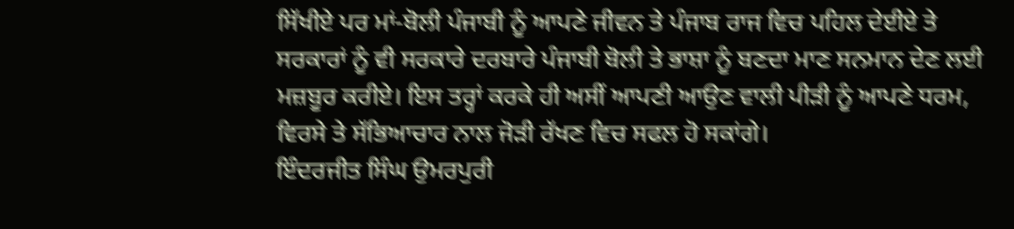ਸਿੱਖੀਏ ਪਰ ਮਾਂ-ਬੋਲੀ ਪੰਜਾਬੀ ਨੂੰ ਆਪਣੇ ਜੀਵਨ ਤੇ ਪੰਜਾਬ ਰਾਜ ਵਿਚ ਪਹਿਲ ਦੇਈਏ ਤੇ ਸਰਕਾਰਾਂ ਨੂੰ ਵੀ ਸਰਕਾਰੇ ਦਰਬਾਰੇ ਪੰਜਾਬੀ ਬੋਲੀ ਤੇ ਭਾਸ਼ਾ ਨੂੰ ਬਣਦਾ ਮਾਣ ਸਨਮਾਨ ਦੇਣ ਲਈ ਮਜ਼ਬੂਰ ਕਰੀਏ। ਇਸ ਤਰ੍ਹਾਂ ਕਰਕੇ ਹੀ ਅਸੀਂ ਆਪਣੀ ਆਉਣ ਵਾਲੀ ਪੀੜੀ ਨੂੰ ਆਪਣੇ ਧਰਮ, ਵਿਰਸੇ ਤੇ ਸੱਭਿਆਚਾਰ ਨਾਲ ਜੋੜੀ ਰੱਖਣ ਵਿਚ ਸਫਲ ਹੋ ਸਕਾਂਗੇ।
ਇੰਦਰਜੀਤ ਸਿੰਘ ਉਮਰਪੁਰੀ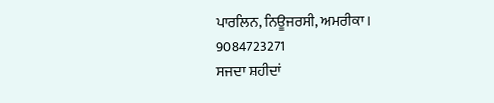ਪਾਰਲਿਨ, ਨਿਊਜਰਸੀ, ਅਮਰੀਕਾ।
9084723271
ਸਜਦਾ ਸ਼ਹੀਦਾਂ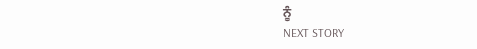ਨੂੰ
NEXT STORY